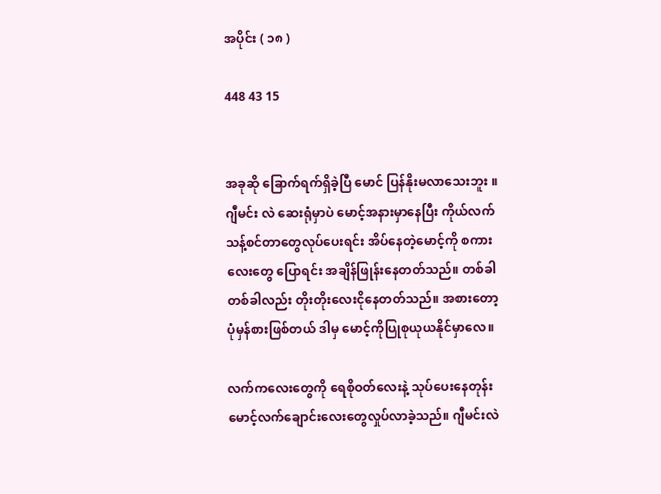အပိုင်း ( ၁၈ )

448 43 15


အခုဆို ခြောက်ရက်ရှိခဲ့ပြီ မောင် ပြန်နိုးမလာသေးဘူး ။ ဂျီမင်း လဲ ဆေးရုံမှာပဲ မောင့်အနားမှာ‌နေပြီး ကိုယ်လက်သန့်စင်တာတွေလုပ်ပေးရင်း အိပ်နေတဲ့မောင့်ကို စကားလေးတွေ ပြောရင်း အချိန်ဖြုန်းနေတတ်သည်။ တစ်ခါတစ်ခါလည်း တိုးတိုးလေးငိုနေတတ်သည်။ အစားတော့ပုံမှန်စားဖြစ်တယ် ဒါမှ မောင့်ကိုပြုစုယုယနိုင်မှာလေ။

လက်ကလေးတွေကို ရေစိုဝတ်လေးနဲ့ သုပ်ပေးနေတုန်း မောင့်လက်ချောင်းလေးတွေလှုပ်လာခဲ့သည်။ ဂျီမင်းလဲ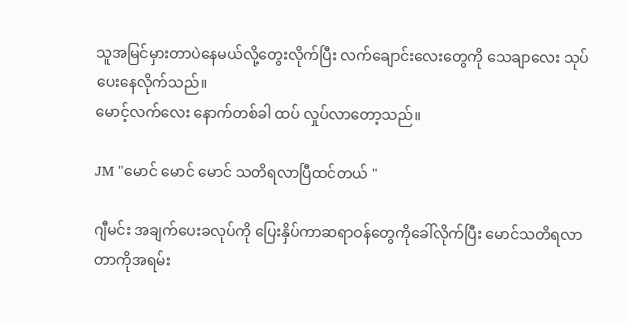သူအမြင်မှားတာပဲနေမယ်လို့တွေးလိုက်ပြီး လက်ချောင်းလေးတွေကို သေချာလေး သုပ်ပေးနေလိုက်သည်။
မောင့်လက်လေး နောက်တစ်ခါ ထပ် လှုပ်လာတော့သည်။

JM "မောင် မောင် မောင် သတိရလာပြီထင်တယ် "

ဂျီမင်း အချက်ပေးခလုပ်ကို ပြေးနှိပ်ကာဆရာဝန်တွေကိုခေါ်လိုက်ပြီး မောင်သတိရလာတာကိုအရမ်း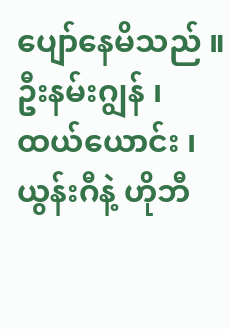ပျော်နေမိသည် ။
ဦးနမ်းဂျွန် ၊ထယ်ယောင်း ၊ ယွန်းဂီနဲ့ ဟိုဘီ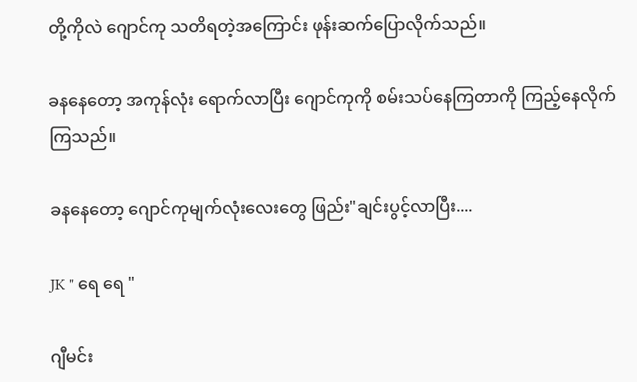တို့ကိုလဲ ဂျောင်ကု သတိရတဲ့အကြောင်း ဖုန်းဆက်ပြောလိုက်သည်။

ခနနေတော့ အကုန်လုံး ရောက်လာပြီး ဂျောင်ကုကို စမ်းသပ်‌နေကြတာကို ကြည့်နေလိုက်ကြသည်။

ခနနေတော့ ဂျောင်ကုမျက်လုံးလေးတွေ ဖြည်း"ချင်းပွင့်လာပြီး....

JK " ရေ ရေ "

ဂျီမင်း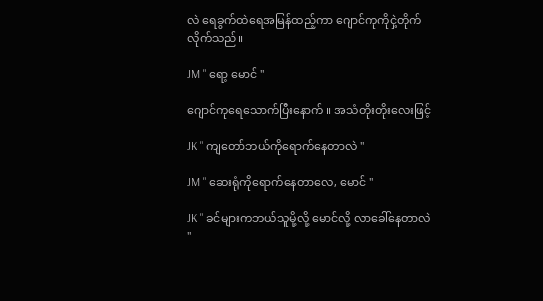လဲ ရေခွက်ထဲရေအမြန်ထည့်ကာ ဂျောင်ကု‌ကိုငှဲ့တိုက်လိုက်သည်။

JM " ရော့ မောင် "

ဂျောင်ကုရေသောက်ပြီးနောက် ။ အသံတိုးတိုးလေးဖြင့်

JK " ကျတော်ဘယ်ကိုရောက်နေတာလဲ "

JM " ဆေးရုံကိုရောက်နေတာလေ, မောင် "

JK " ခင်များကဘယ်သူမို့လို့ မောင်လို့ လာခေါ်နေတာလဲ "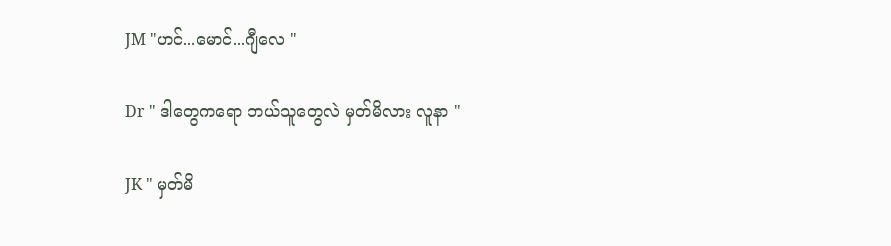JM "ဟင်...မောင်...ဂျီလေ "

Dr " ဒါတွေကရော ဘယ်သူတွေလဲ မှတ်မိလား လူနာ "

JK " မှတ်မိ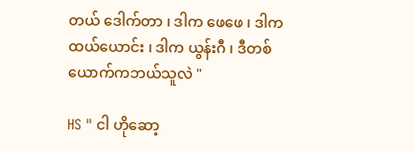တယ် ဒေါက်တာ ၊ ဒါက ဖေဖေ ၊ ဒါက ထယ်ယောင်း ၊ ဒါက ယွန်းဂီ ၊ ဒီတစ်ယောက်ကဘယ်သူလဲ "

HS " ငါ ဟိုဆော့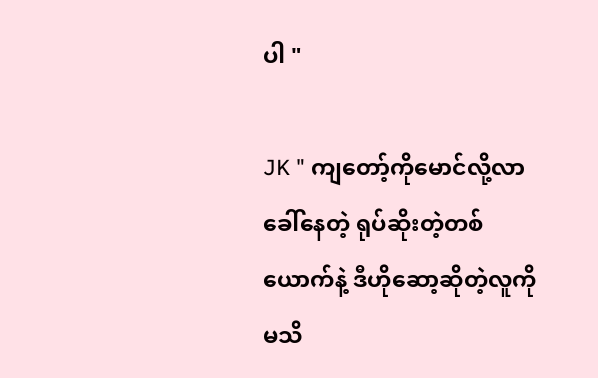ပါ "

JK " ကျတော့်ကိုမောင်လို့လာခေါ်နေတဲ့ ရုပ်ဆိုးတဲ့တစ်ယောက်နဲ့ ဒီဟိုဆော့ဆိုတဲ့လူကိုမသိ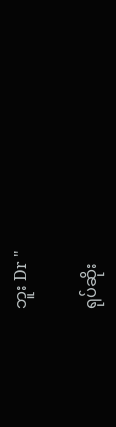ဘူး Dr "

ရုပ်ဆိုး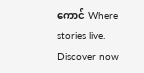ကောင် Where stories live. Discover now